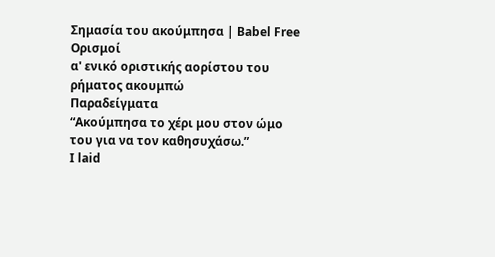Σημασία του ακούμπησα | Babel Free
Ορισμοί
α' ενικό οριστικής αορίστου του ρήματος ακουμπώ
Παραδείγματα
“Ακούμπησα το χέρι μου στον ώμο του για να τον καθησυχάσω.”
I laid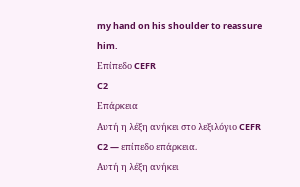my hand on his shoulder to reassure him.
Επίπεδο CEFR
C2
Επάρκεια
Αυτή η λέξη ανήκει στο λεξιλόγιο CEFR C2 — επίπεδο επάρκεια.
Αυτή η λέξη ανήκει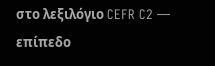στο λεξιλόγιο CEFR C2 — επίπεδο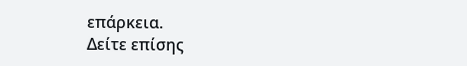επάρκεια.
Δείτε επίσης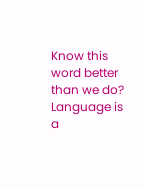Know this word better than we do? Language is a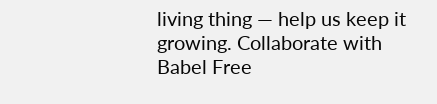living thing — help us keep it growing. Collaborate with Babel Free